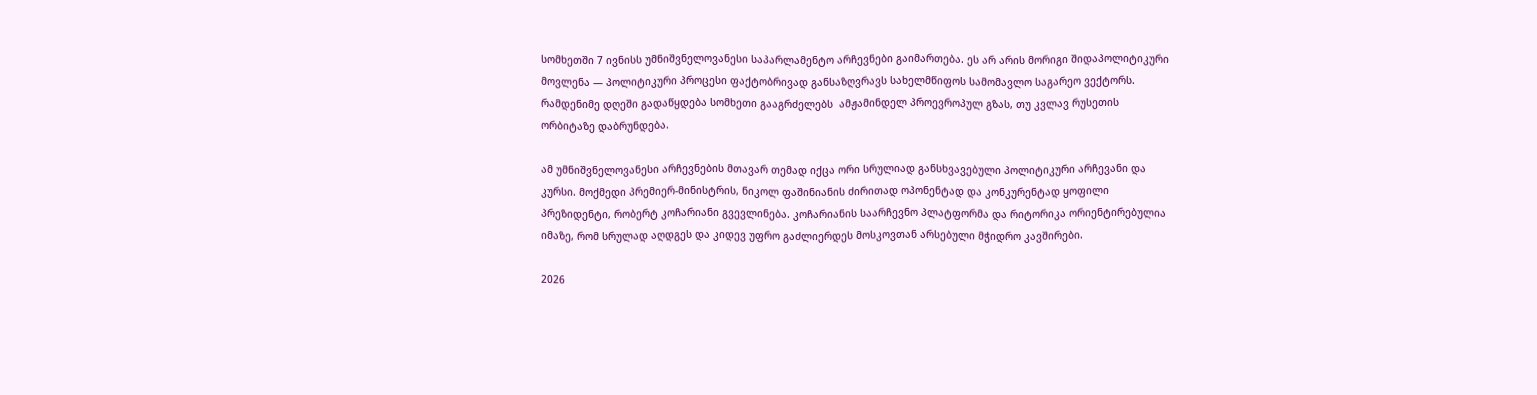სომხეთში 7 ივნისს უმნიშვნელოვანესი საპარლამენტო არჩევნები გაიმართება. ეს არ არის მორიგი შიდაპოლიტიკური მოვლენა — პოლიტიკური პროცესი ფაქტობრივად განსაზღვრავს სახელმწიფოს სამომავლო საგარეო ვექტორს. რამდენიმე დღეში გადაწყდება სომხეთი გააგრძელებს  ამჟამინდელ პროევროპულ გზას, თუ კვლავ რუსეთის ორბიტაზე დაბრუნდება.

ამ უმნიშვნელოვანესი არჩევნების მთავარ თემად იქცა ორი სრულიად განსხვავებული პოლიტიკური არჩევანი და კურსი. მოქმედი პრემიერ-მინისტრის, ნიკოლ ფაშინიანის ძირითად ოპონენტად და კონკურენტად ყოფილი პრეზიდენტი, რობერტ კოჩარიანი გვევლინება. კოჩარიანის საარჩევნო პლატფორმა და რიტორიკა ორიენტირებულია იმაზე, რომ სრულად აღდგეს და კიდევ უფრო გაძლიერდეს მოსკოვთან არსებული მჭიდრო კავშირები.

2026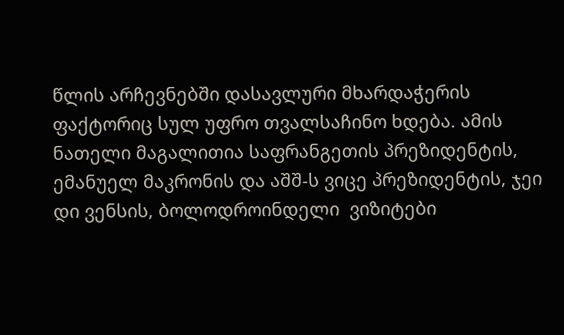წლის არჩევნებში დასავლური მხარდაჭერის ფაქტორიც სულ უფრო თვალსაჩინო ხდება. ამის ნათელი მაგალითია საფრანგეთის პრეზიდენტის, ემანუელ მაკრონის და აშშ-ს ვიცე პრეზიდენტის, ჯეი დი ვენსის, ბოლოდროინდელი  ვიზიტები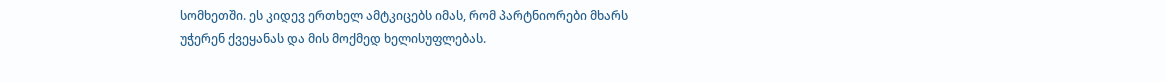სომხეთში. ეს კიდევ ერთხელ ამტკიცებს იმას, რომ პარტნიორები მხარს უჭერენ ქვეყანას და მის მოქმედ ხელისუფლებას.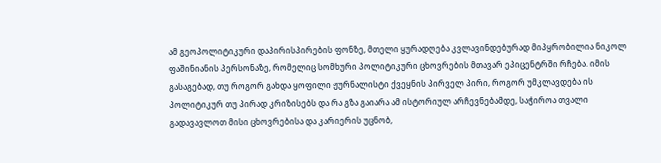ამ გეოპოლიტიკური დაპირისპირების ფონზე, მთელი ყურადღება კვლავინდებურად მიპყრობილია ნიკოლ ფაშინიანის პერსონაზე, რომელიც სომხური პოლიტიკური ცხოვრების მთავარ ეპიცენტრში რჩება. იმის გასაგებად, თუ როგორ გახდა ყოფილი ჟურნალისტი ქვეყნის პირველ პირი, როგორ უმკლავდება ის პოლიტიკურ თუ პირად კრიზისებს და რა გზა გაიარა ამ ისტორიულ არჩევნებამდე, საჭიროა თვალი გადავავლოთ მისი ცხოვრებისა და კარიერის უცნობ,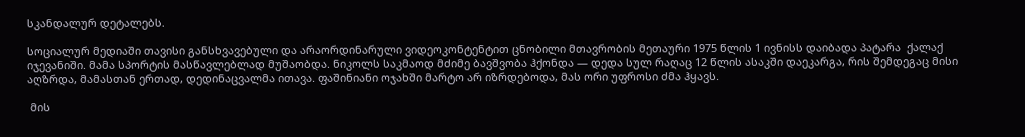სკანდალურ დეტალებს.

სოციალურ მედიაში თავისი განსხვავებული და არაორდინარული ვიდეოკონტენტით ცნობილი მთავრობის მეთაური 1975 წლის 1 ივნისს დაიბადა პატარა  ქალაქ იჯევანიში. მამა სპორტის მასწავლებლად მუშაობდა. ნიკოლს საკმაოდ მძიმე ბავშვობა ჰქონდა — დედა სულ რაღაც 12 წლის ასაკში დაეკარგა, რის შემდეგაც მისი აღზრდა, მამასთან ერთად, დედინაცვალმა ითავა. ფაშინიანი ოჯახში მარტო არ იზრდებოდა, მას ორი უფროსი ძმა ჰყავს.

 მის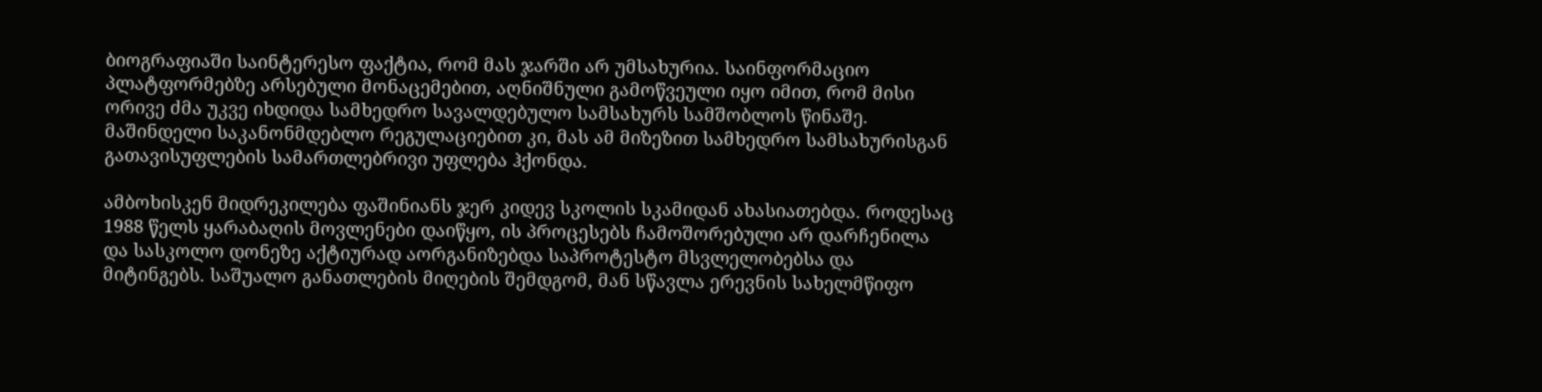ბიოგრაფიაში საინტერესო ფაქტია, რომ მას ჯარში არ უმსახურია. საინფორმაციო პლატფორმებზე არსებული მონაცემებით, აღნიშნული გამოწვეული იყო იმით, რომ მისი ორივე ძმა უკვე იხდიდა სამხედრო სავალდებულო სამსახურს სამშობლოს წინაშე. მაშინდელი საკანონმდებლო რეგულაციებით კი, მას ამ მიზეზით სამხედრო სამსახურისგან გათავისუფლების სამართლებრივი უფლება ჰქონდა.

ამბოხისკენ მიდრეკილება ფაშინიანს ჯერ კიდევ სკოლის სკამიდან ახასიათებდა. როდესაც 1988 წელს ყარაბაღის მოვლენები დაიწყო, ის პროცესებს ჩამოშორებული არ დარჩენილა და სასკოლო დონეზე აქტიურად აორგანიზებდა საპროტესტო მსვლელობებსა და მიტინგებს. საშუალო განათლების მიღების შემდგომ, მან სწავლა ერევნის სახელმწიფო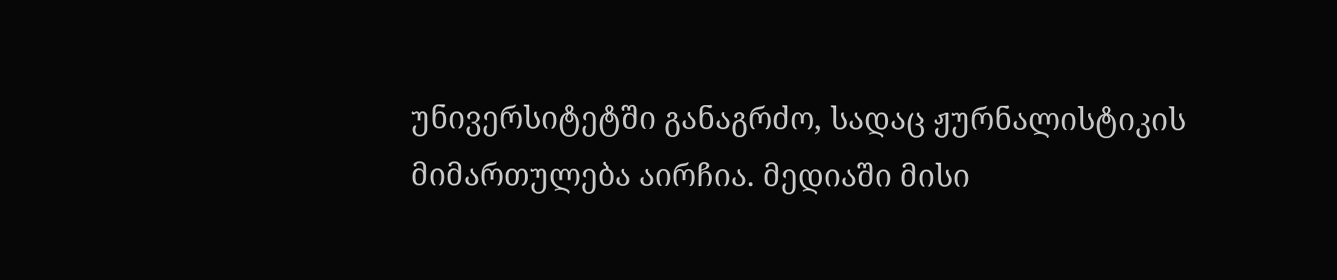უნივერსიტეტში განაგრძო, სადაც ჟურნალისტიკის მიმართულება აირჩია. მედიაში მისი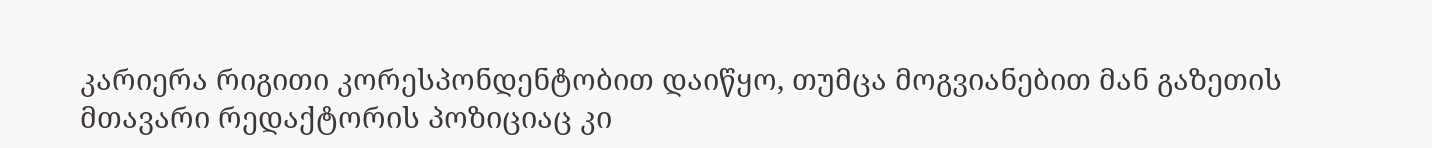კარიერა რიგითი კორესპონდენტობით დაიწყო, თუმცა მოგვიანებით მან გაზეთის მთავარი რედაქტორის პოზიციაც კი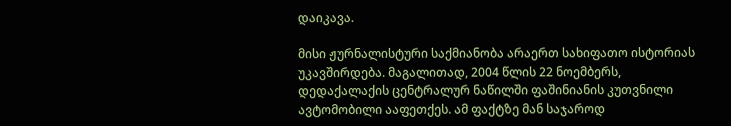დაიკავა.

მისი ჟურნალისტური საქმიანობა არაერთ სახიფათო ისტორიას უკავშირდება. მაგალითად, 2004 წლის 22 ნოემბერს, დედაქალაქის ცენტრალურ ნაწილში ფაშინიანის კუთვნილი ავტომობილი ააფეთქეს. ამ ფაქტზე მან საჯაროდ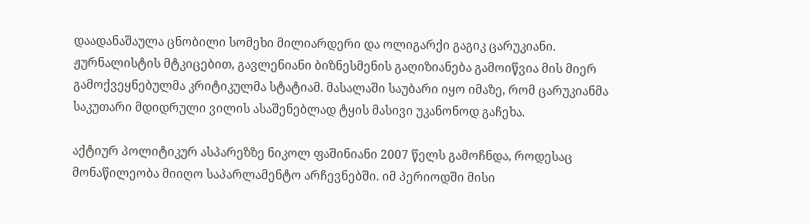დაადანაშაულა ცნობილი სომეხი მილიარდერი და ოლიგარქი გაგიკ ცარუკიანი. ჟურნალისტის მტკიცებით, გავლენიანი ბიზნესმენის გაღიზიანება გამოიწვია მის მიერ გამოქვეყნებულმა კრიტიკულმა სტატიამ. მასალაში საუბარი იყო იმაზე, რომ ცარუკიანმა საკუთარი მდიდრული ვილის ასაშენებლად ტყის მასივი უკანონოდ გაჩეხა.

აქტიურ პოლიტიკურ ასპარეზზე ნიკოლ ფაშინიანი 2007 წელს გამოჩნდა, როდესაც მონაწილეობა მიიღო საპარლამენტო არჩევნებში. იმ პერიოდში მისი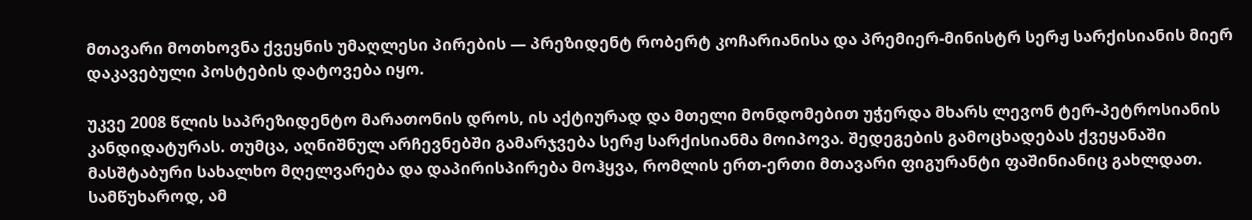მთავარი მოთხოვნა ქვეყნის უმაღლესი პირების — პრეზიდენტ რობერტ კოჩარიანისა და პრემიერ-მინისტრ სერჟ სარქისიანის მიერ დაკავებული პოსტების დატოვება იყო.

უკვე 2008 წლის საპრეზიდენტო მარათონის დროს, ის აქტიურად და მთელი მონდომებით უჭერდა მხარს ლევონ ტერ-პეტროსიანის კანდიდატურას. თუმცა, აღნიშნულ არჩევნებში გამარჯვება სერჟ სარქისიანმა მოიპოვა. შედეგების გამოცხადებას ქვეყანაში მასშტაბური სახალხო მღელვარება და დაპირისპირება მოჰყვა, რომლის ერთ-ერთი მთავარი ფიგურანტი ფაშინიანიც გახლდათ. სამწუხაროდ, ამ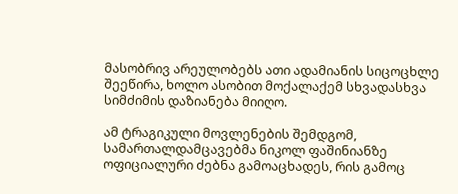მასობრივ არეულობებს ათი ადამიანის სიცოცხლე შეეწირა, ხოლო ასობით მოქალაქემ სხვადასხვა სიმძიმის დაზიანება მიიღო.

ამ ტრაგიკული მოვლენების შემდგომ, სამართალდამცავებმა ნიკოლ ფაშინიანზე ოფიციალური ძებნა გამოაცხადეს, რის გამოც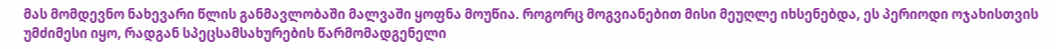მას მომდევნო ნახევარი წლის განმავლობაში მალვაში ყოფნა მოუწია. როგორც მოგვიანებით მისი მეუღლე იხსენებდა, ეს პერიოდი ოჯახისთვის უმძიმესი იყო, რადგან სპეცსამსახურების წარმომადგენელი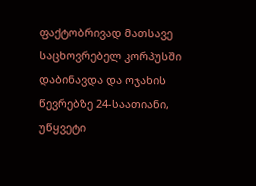ფაქტობრივად მათსავე საცხოვრებელ კორპუსში დაბინავდა და ოჯახის წევრებზე 24-საათიანი, უწყვეტი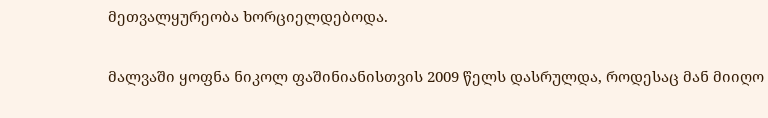მეთვალყურეობა ხორციელდებოდა.

მალვაში ყოფნა ნიკოლ ფაშინიანისთვის 2009 წელს დასრულდა, როდესაც მან მიიღო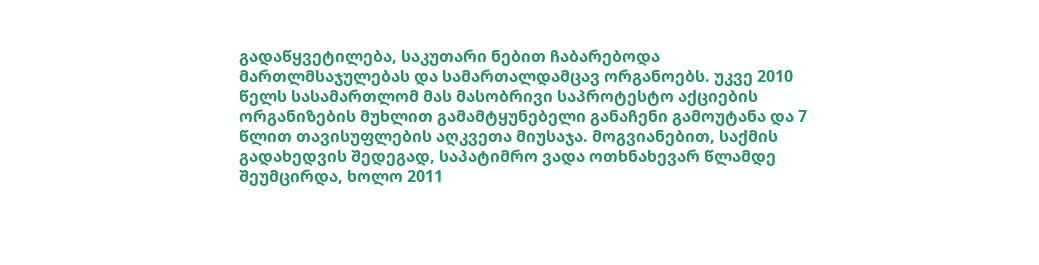გადაწყვეტილება, საკუთარი ნებით ჩაბარებოდა მართლმსაჯულებას და სამართალდამცავ ორგანოებს. უკვე 2010 წელს სასამართლომ მას მასობრივი საპროტესტო აქციების ორგანიზების მუხლით გამამტყუნებელი განაჩენი გამოუტანა და 7 წლით თავისუფლების აღკვეთა მიუსაჯა. მოგვიანებით, საქმის გადახედვის შედეგად, საპატიმრო ვადა ოთხნახევარ წლამდე შეუმცირდა, ხოლო 2011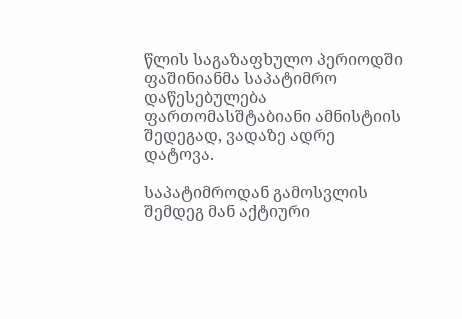წლის საგაზაფხულო პერიოდში ფაშინიანმა საპატიმრო დაწესებულება ფართომასშტაბიანი ამნისტიის შედეგად, ვადაზე ადრე დატოვა.

საპატიმროდან გამოსვლის შემდეგ მან აქტიური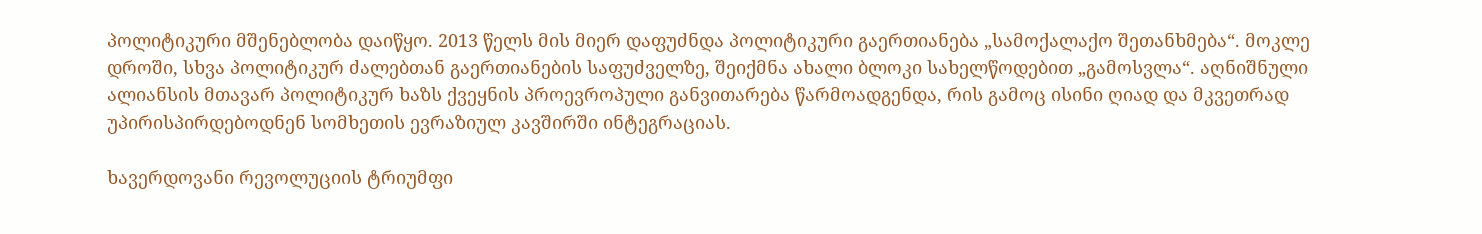პოლიტიკური მშენებლობა დაიწყო. 2013 წელს მის მიერ დაფუძნდა პოლიტიკური გაერთიანება „სამოქალაქო შეთანხმება“. მოკლე დროში, სხვა პოლიტიკურ ძალებთან გაერთიანების საფუძველზე, შეიქმნა ახალი ბლოკი სახელწოდებით „გამოსვლა“. აღნიშნული ალიანსის მთავარ პოლიტიკურ ხაზს ქვეყნის პროევროპული განვითარება წარმოადგენდა, რის გამოც ისინი ღიად და მკვეთრად უპირისპირდებოდნენ სომხეთის ევრაზიულ კავშირში ინტეგრაციას.

ხავერდოვანი რევოლუციის ტრიუმფი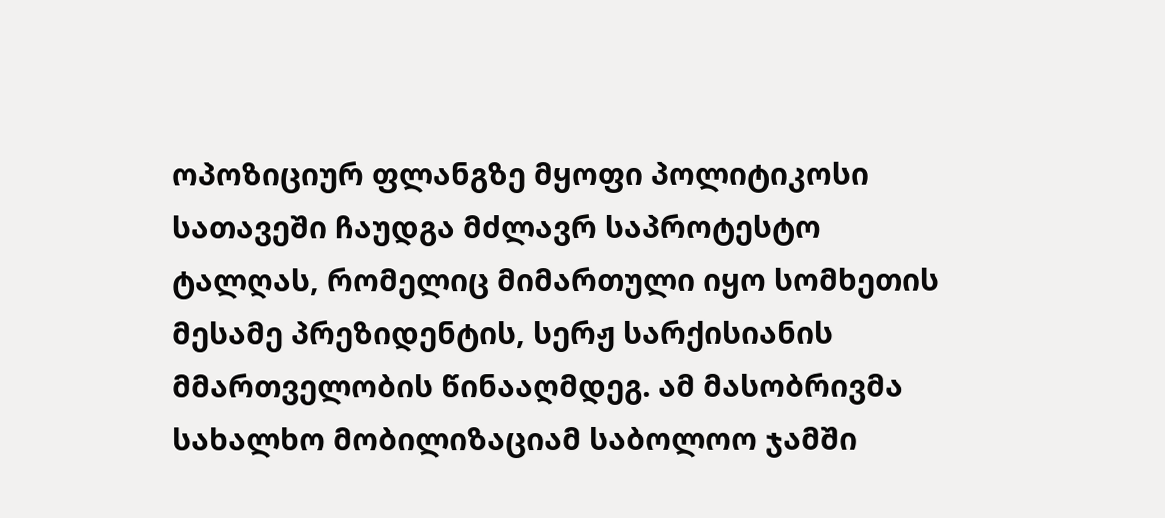ოპოზიციურ ფლანგზე მყოფი პოლიტიკოსი სათავეში ჩაუდგა მძლავრ საპროტესტო ტალღას, რომელიც მიმართული იყო სომხეთის მესამე პრეზიდენტის, სერჟ სარქისიანის მმართველობის წინააღმდეგ. ამ მასობრივმა სახალხო მობილიზაციამ საბოლოო ჯამში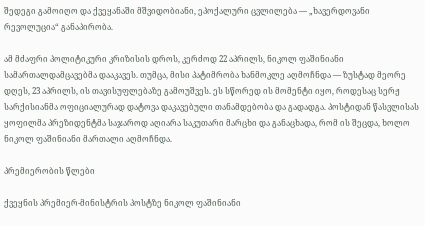შედეგი გამოიღო და ქვეყანაში მშვიდობიანი, ეპოქალური ცვლილება — „ხავერდოვანი რევოლუცია“ განაპირობა.

ამ მძაფრი პოლიტიკური კრიზისის დროს, კერძოდ 22 აპრილს, ნიკოლ ფაშინიანი სამართალდამცავებმა დააკავეს. თუმცა, მისი პატიმრობა ხანმოკლე აღმოჩნდა — ზუსტად მეორე დღეს, 23 აპრილს, ის თავისუფლებაზე გამოუშვეს. ეს სწორედ ის მომენტი იყო, როდესაც სერჟ სარქისიანმა ოფიციალურად დატოვა დაკავებული თანამდებობა და გადადგა. პოსტიდან წასვლისას ყოფილმა პრეზიდენტმა საჯაროდ აღიარა საკუთარი მარცხი და განაცხადა, რომ ის შეცდა, ხოლო ნიკოლ ფაშინიანი მართალი აღმოჩნდა.

პრემიერობის წლები

ქვეყნის პრემიერ-მინისტრის პოსტზე ნიკოლ ფაშინიანი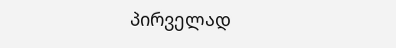პირველად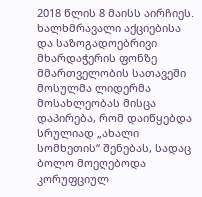2018 წლის 8 მაისს აირჩიეს. ხალხმრავალი აქციებისა და საზოგადოებრივი მხარდაჭერის ფონზე მმართველობის სათავეში მოსულმა ლიდერმა მოსახლეობას მისცა დაპირება, რომ დაიწყებდა სრულიად „ახალი სომხეთის“ შენებას, სადაც ბოლო მოეღებოდა კორუფციულ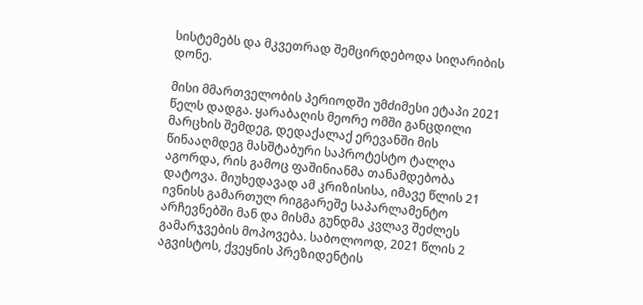სისტემებს და მკვეთრად შემცირდებოდა სიღარიბის დონე.

მისი მმართველობის პერიოდში უმძიმესი ეტაპი 2021 წელს დადგა. ყარაბაღის მეორე ომში განცდილი მარცხის შემდეგ, დედაქალაქ ერევანში მის წინააღმდეგ მასშტაბური საპროტესტო ტალღა აგორდა, რის გამოც ფაშინიანმა თანამდებობა დატოვა. მიუხედავად ამ კრიზისისა, იმავე წლის 21 ივნისს გამართულ რიგგარეშე საპარლამენტო არჩევნებში მან და მისმა გუნდმა კვლავ შეძლეს გამარჯვების მოპოვება. საბოლოოდ, 2021 წლის 2 აგვისტოს, ქვეყნის პრეზიდენტის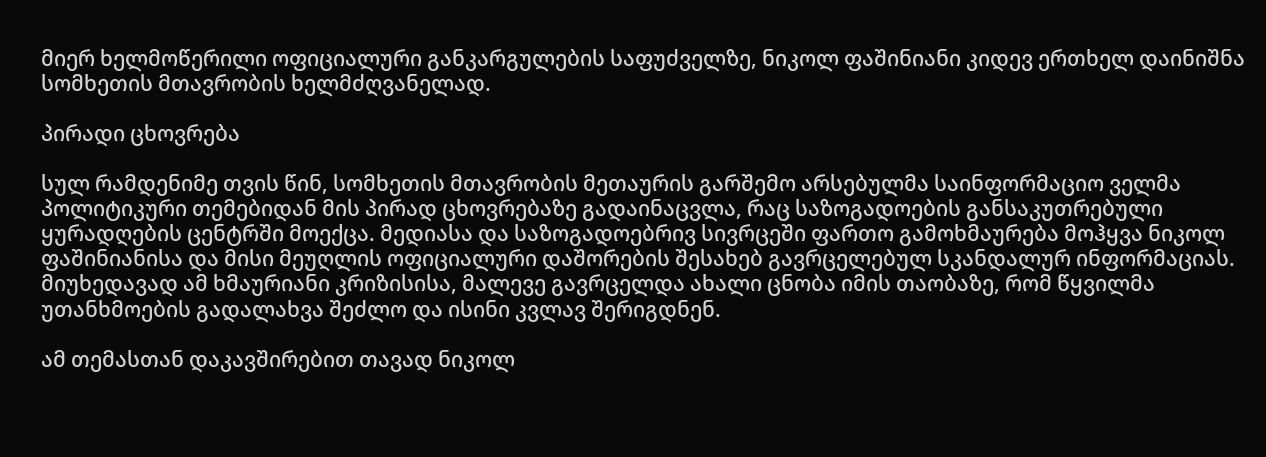მიერ ხელმოწერილი ოფიციალური განკარგულების საფუძველზე, ნიკოლ ფაშინიანი კიდევ ერთხელ დაინიშნა სომხეთის მთავრობის ხელმძღვანელად.

პირადი ცხოვრება

სულ რამდენიმე თვის წინ, სომხეთის მთავრობის მეთაურის გარშემო არსებულმა საინფორმაციო ველმა პოლიტიკური თემებიდან მის პირად ცხოვრებაზე გადაინაცვლა, რაც საზოგადოების განსაკუთრებული ყურადღების ცენტრში მოექცა. მედიასა და საზოგადოებრივ სივრცეში ფართო გამოხმაურება მოჰყვა ნიკოლ ფაშინიანისა და მისი მეუღლის ოფიციალური დაშორების შესახებ გავრცელებულ სკანდალურ ინფორმაციას. მიუხედავად ამ ხმაურიანი კრიზისისა, მალევე გავრცელდა ახალი ცნობა იმის თაობაზე, რომ წყვილმა უთანხმოების გადალახვა შეძლო და ისინი კვლავ შერიგდნენ.

ამ თემასთან დაკავშირებით თავად ნიკოლ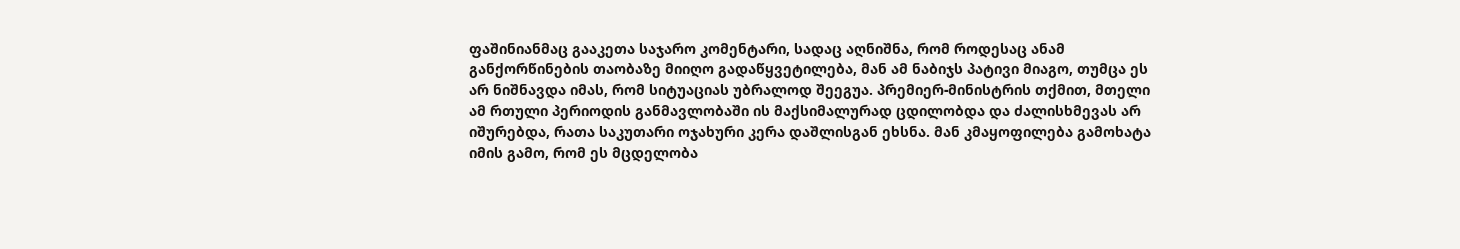ფაშინიანმაც გააკეთა საჯარო კომენტარი, სადაც აღნიშნა, რომ როდესაც ანამ განქორწინების თაობაზე მიიღო გადაწყვეტილება, მან ამ ნაბიჯს პატივი მიაგო, თუმცა ეს არ ნიშნავდა იმას, რომ სიტუაციას უბრალოდ შეეგუა. პრემიერ-მინისტრის თქმით, მთელი ამ რთული პერიოდის განმავლობაში ის მაქსიმალურად ცდილობდა და ძალისხმევას არ იშურებდა, რათა საკუთარი ოჯახური კერა დაშლისგან ეხსნა. მან კმაყოფილება გამოხატა იმის გამო, რომ ეს მცდელობა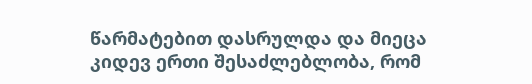წარმატებით დასრულდა და მიეცა კიდევ ერთი შესაძლებლობა, რომ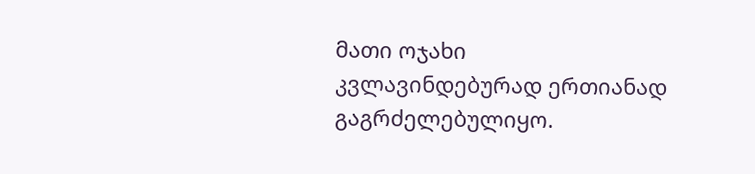მათი ოჯახი კვლავინდებურად ერთიანად გაგრძელებულიყო.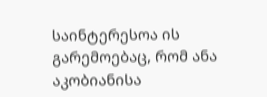საინტერესოა ის გარემოებაც, რომ ანა აკობიანისა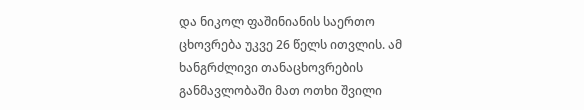და ნიკოლ ფაშინიანის საერთო ცხოვრება უკვე 26 წელს ითვლის. ამ ხანგრძლივი თანაცხოვრების განმავლობაში მათ ოთხი შვილი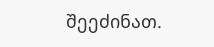შეეძინათ.